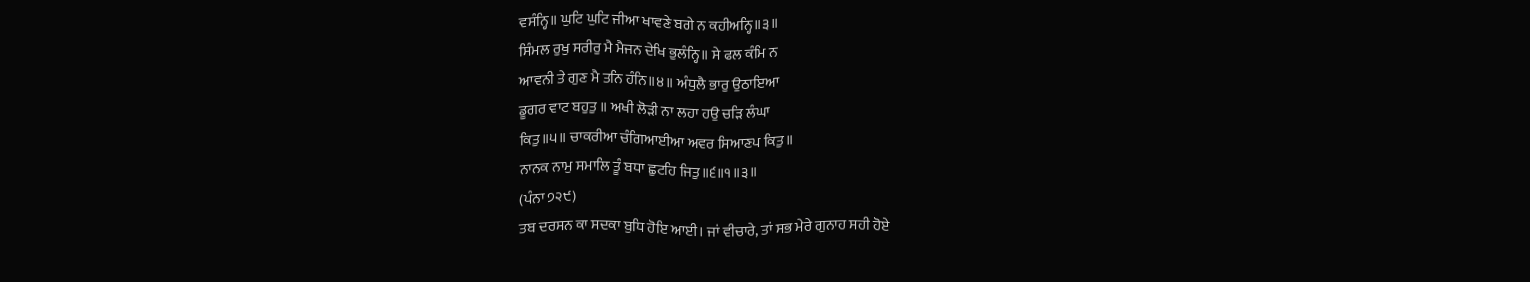ਵਸੰਨ੍ਹਿ॥ ਘੁਟਿ ਘੁਟਿ ਜੀਆ ਖਾਵਣੇ ਬਗੇ ਨ ਕਹੀਅਨ੍ਹਿ॥੩॥
ਸਿੰਮਲ ਰੁਖੁ ਸਰੀਰੁ ਮੈ ਮੈਜਨ ਦੇਖਿ ਭੁਲੰਨ੍ਹਿ॥ ਸੇ ਫਲ ਕੰਮਿ ਨ
ਆਵਨੀ ਤੇ ਗੁਣ ਮੈ ਤਨਿ ਹੰਨਿ॥੪॥ ਅੰਧੁਲੈ ਭਾਰੁ ਉਠਾਇਆ
ਡੂਗਰ ਵਾਟ ਬਹੁਤੁ ॥ ਅਖੀ ਲੋੜੀ ਨਾ ਲਹਾ ਹਉ ਚੜਿ ਲੰਘਾ
ਕਿਤੁ॥੫॥ ਚਾਕਰੀਆ ਚੰਗਿਆਈਆ ਅਵਰ ਸਿਆਣਪ ਕਿਤੁ॥
ਨਾਨਕ ਨਾਮੁ ਸਮਾਲਿ ਤੂੰ ਬਧਾ ਛੁਟਹਿ ਜਿਤੁ॥੬॥੧॥੩॥
(ਪੰਨਾ ੭੨੯)
ਤਬ ਦਰਸਨ ਕਾ ਸਦਕਾ ਬੁਧਿ ਹੋਇ ਆਈ। ਜਾਂ ਵੀਚਾਰੇ, ਤਾਂ ਸਭ ਮੇਰੇ ਗੁਨਾਹ ਸਹੀ ਹੋਏ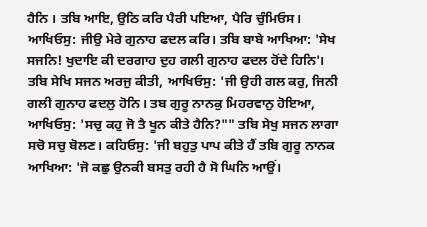ਹੈਨਿ । ਤਬਿ ਆਇ, ਉਠਿ ਕਰਿ ਪੈਰੀ ਪਇਆ, ਪੈਰਿ ਚੁੰਮਿਓਸ। ਆਖਿਓਸੁ: ਜੀਉ ਮੇਰੇ ਗੁਨਾਹ ਫਦਲ ਕਰਿ। ਤਬਿ ਬਾਬੇ ਆਖਿਆ: 'ਸੇਖ ਸਜਨਿ! ਖੁਦਾਇ ਕੀ ਦਰਗਾਹ ਦੁਹ ਗਲੀ ਗੁਨਾਹ ਫਦਲ ਹੋਂਦੇ ਹਿਨਿ'। ਤਬਿ ਸੇਖਿ ਸਜਨ ਅਰਜੁ ਕੀਤੀ, ਆਖਿਓਸੁ: 'ਜੀ ਉਹੀ ਗਲ ਕਰੁ, ਜਿਨੀ ਗਲੀ ਗੁਨਾਹ ਫਦਲੁ ਹੋਨਿ। ਤਬ ਗੁਰੂ ਨਾਨਕੁ ਮਿਹਰਵਾਨੁ ਹੋਇਆ, ਆਖਿਓਸੁ: 'ਸਚੁ ਕਹੁ ਜੋ ਤੈ ਖੂਨ ਕੀਤੇ ਹੈਨਿ?"" ਤਬਿ ਸੇਖੁ ਸਜਨ ਲਾਗਾ ਸਚੋ ਸਚੁ ਬੋਲਣ। ਕਹਿਓਸੁ: 'ਜੀ ਬਹੁਤੁ ਪਾਪ ਕੀਤੇ ਹੈਂ ਤਬਿ ਗੁਰੂ ਨਾਨਕ ਆਖਿਆ: 'ਜੋ ਕਛੁ ਉਨਕੀ ਬਸਤੁ ਰਹੀ ਹੈ ਸੋ ਘਿਨਿ ਆਉਂ।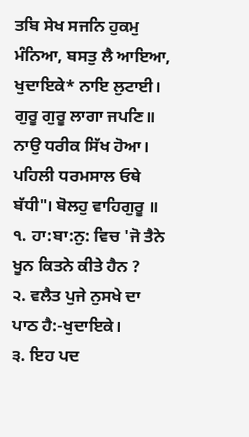ਤਬਿ ਸੇਖ ਸਜਨਿ ਹੁਕਮੁ ਮੰਨਿਆ, ਬਸਤੁ ਲੈ ਆਇਆ, ਖੁਦਾਇਕੇ* ਨਾਇ ਲੁਟਾਈ। ਗੁਰੂ ਗੁਰੂ ਲਾਗਾ ਜਪਣਿ॥ ਨਾਉ ਧਰੀਕ ਸਿੱਖ ਹੋਆ। ਪਹਿਲੀ ਧਰਮਸਾਲ ਓਥੇ ਬੱਧੀ"। ਬੋਲਹੁ ਵਾਹਿਗੁਰੂ ॥
੧. ਹਾ:ਬਾ:ਨੁ: ਵਿਚ 'ਜੋ ਤੈਨੇ ਖੂਨ ਕਿਤਨੇ ਕੀਤੇ ਹੈਨ ?
੨. ਵਲੈਤ ਪੁਜੇ ਨੁਸਖੇ ਦਾ ਪਾਠ ਹੈ:-ਖੁਦਾਇਕੇ।
੩. ਇਹ ਪਦ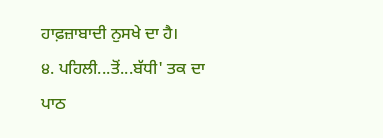ਹਾਫ਼ਜ਼ਾਬਾਦੀ ਨੁਸਖੇ ਦਾ ਹੈ।
੪. ਪਹਿਲੀ...ਤੋਂ...ਬੱਧੀ' ਤਕ ਦਾ ਪਾਠ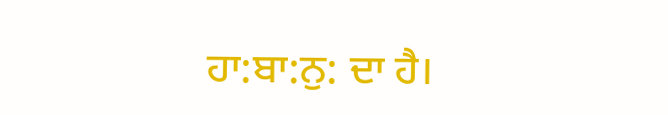ਹਾ:ਬਾ:ਨੁ: ਦਾ ਹੈ।